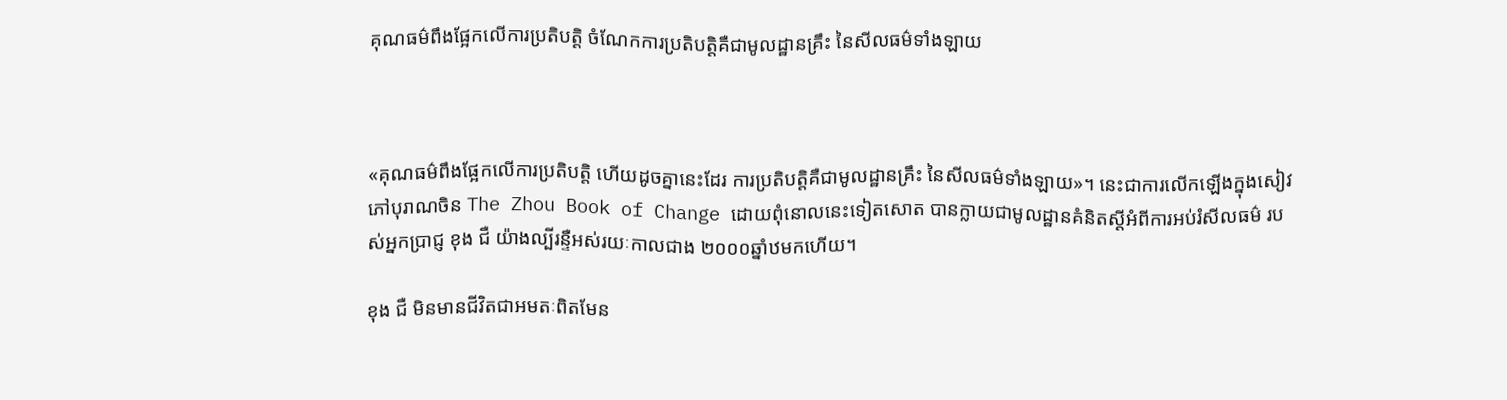គុណធម៌ពឹងផ្អែកលើការប្រតិបត្តិ ចំណែកការប្រតិបត្តិគឺជាមូលដ្ឋានគ្រឹះ នៃសីលធម៌ទាំងឡាយ



«គុណធម៌ពឹងផ្អែកលើការប្រតិបត្តិ ហើយដូចគ្នានេះដែរ ការប្រតិបត្តិគឺជាមូលដ្ឋានគ្រឹះ នៃសីលធម៌ទាំងឡាយ»។ នេះជាការលើកឡើងក្នុងសៀវភៅបុរាណចិន The Zhou Book of Change ដោយពុំនោលនេះទៀតសោត បានក្លាយជាមូលដ្ឋានគំនិតស្ដីអំពីការអប់រំសីលធម៌ របស់អ្នកប្រាជ្ញ ខុង ជឺ យ៉ាងល្បីរន្ទឺអស់រយៈកាលជាង ២០០០ឆ្នាំឋមកហើយ។

ខុង ជឺ មិនមានជីវិតជាអមតៈពិតមែន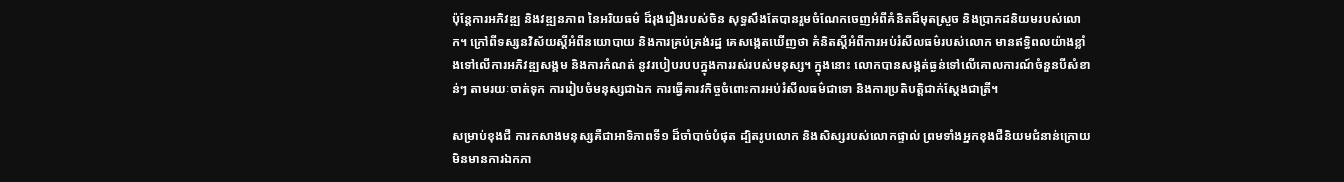ប៉ុន្តែការអភិវឌ្ឍ និងវឌ្ឍនភាព នៃអរិយធម៌ ដ៏រុងរឿងរបស់ចិន សុទ្ធសឹងតែបានរួមចំណែកចេញអំពីគំនិតដ៏មុតស្រួច និងប្រាកដនិយមរបស់លោក។ ក្រៅពីទស្សនវិស័យស្ដីអំពីនយោបាយ និងការគ្រប់គ្រង់រដ្ឋ គេសង្កេតឃើញថា គំនិតស្ដីអំពីការអប់រំសីលធម៌របស់លោក មានឥទ្ធិពលយ៉ាងខ្លាំងទៅលើការអភិវឌ្ឍសង្គម និងការកំណត់ នូវរបៀបរបបក្នុងការរស់របស់មនុស្ស។ ក្នុងនោះ លោកបានសង្កត់ធ្ងន់ទៅលើគោលការណ៍ចំនួនបីសំខាន់ៗ តាមរយៈចាត់ទុក ការរៀបចំមនុស្សជាឯក ការធ្វើគារវកិច្ចចំពោះការអប់រំសីលធម៌ជាទោ និងការប្រតិបត្តិជាក់ស្ដែងជាត្រី។

សម្រាប់ខុងជឺ ការកសាងមនុស្សគឺជាអាទិភាពទី១ ដ៏ចាំបាច់បំផុត ដ្បិតរូបលោក និងសិស្សរបស់លោកផ្ទាល់ ព្រមទាំងអ្នកខុងជឺនិយមជំនាន់ក្រោយ មិនមានការឯកភា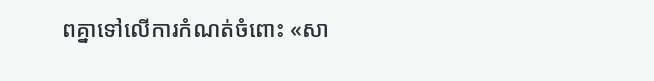ពគ្នាទៅលើការកំណត់ចំពោះ «សា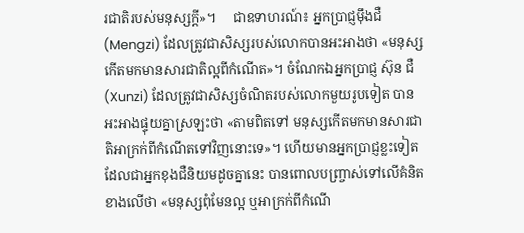រជាតិរបស់មនុស្សក្ដី»។     ជាឧទាហរណ៍៖ អ្នកប្រាជ្ញម៉ឹងជឺ (Mengzi) ដែលត្រូវជាសិស្សរបស់លោកបានអះអាងថា «មនុស្សកើតមកមានសារជាតិល្អពីកំណើត»។ ចំណែកឯអ្នកប្រាជ្ញ ស៊ុន ជឺ (Xunzi) ដែលត្រូវជាសិស្សចំណិតរបស់លោកមួយរូបទៀត បានអះអាងផ្ទុយគ្នាស្រឡះថា «តាមពិតទៅ មនុស្សកើតមកមានសារជាតិអាក្រក់ពីកំណើតទៅវិញនោះទេ»។ ហើយមានអ្នកប្រាជ្ញខ្លះទៀត ដែលជាអ្នកខុងជឺនិយមដូចគ្នានេះ បានពោលបញ្រ្ចាស់ទៅលើគំនិតខាងលើថា «មនុស្សពុំមែនល្អ ឬអាក្រក់ពីកំណើ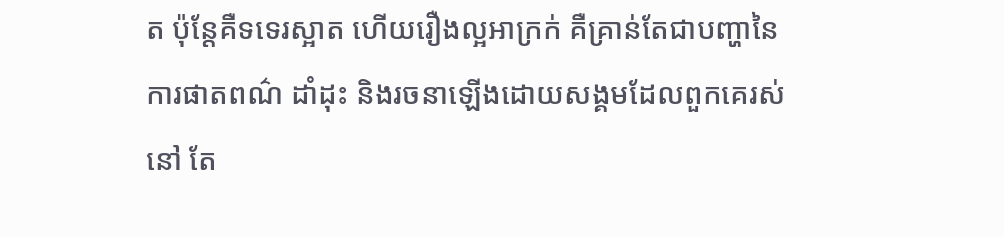ត ប៉ុន្តែគឺទទេរស្អាត ហើយរឿងល្អអាក្រក់ គឺគ្រាន់តែជាបញ្ហានៃការផាតពណ៌ ដាំដុះ និងរចនាឡើងដោយសង្គមដែលពួកគេរស់នៅ តែ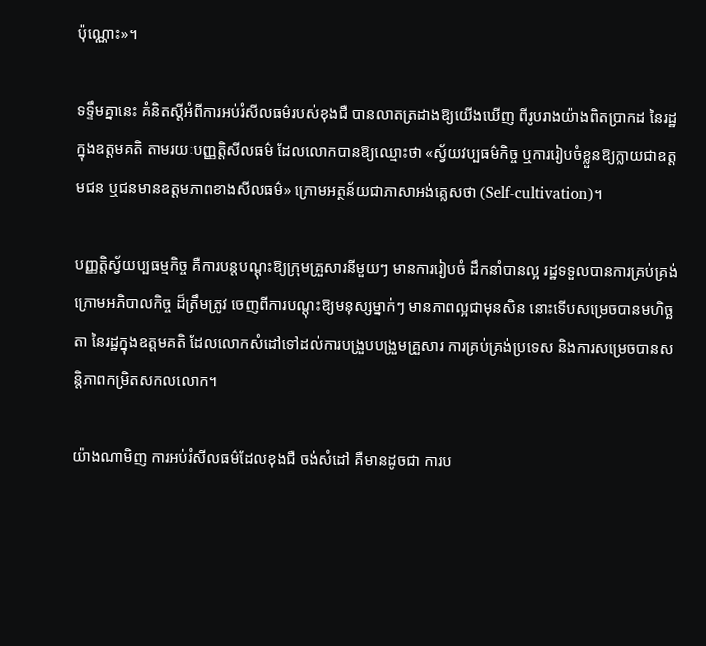ប៉ុណ្ណោះ»។

ទទ្ទឹមគ្នានេះ គំនិតស្ដីអំពីការអប់រំសីលធម៌របស់ខុងជឺ បានលាតត្រដាងឱ្យយើងឃើញ ពីរូបរាងយ៉ាងពិតប្រាកដ នៃរដ្ឋក្នុងឧត្តមគតិ តាមរយៈបញ្ញត្តិសីលធម៌ ដែលលោកបានឱ្យឈ្មោះថា «ស្វ័យវប្បធម៌កិច្ច ឬការរៀបចំខ្លួនឱ្យក្លាយជាឧត្តមជន ឬជនមានឧត្តមភាពខាងសីលធម៌» ក្រោមអត្ថន័យជាភាសាអង់គ្លេសថា (Self-cultivation)។

បញ្ញតិ្តស្វ័យប្បធម្មកិច្ច គឺការបន្តបណ្ដុះឱ្យក្រុមគ្រួសារនីមួយៗ មានការរៀបចំ ដឹកនាំបានល្អ រដ្ឋទទួលបានការគ្រប់គ្រង់ក្រោមអភិបាលកិច្ច ដ៏ត្រឹមត្រូវ ចេញពីការបណ្ដុះឱ្យមនុស្សម្នាក់ៗ មានភាពល្អជាមុនសិន នោះទើបសម្រេចបានមហិច្ឆតា នៃរដ្ឋក្នុងឧត្តមគតិ ដែលលោកសំដៅទៅដល់ការបង្រួបបង្រួមគ្រួសារ ការគ្រប់គ្រង់ប្រទេស និងការសម្រេចបានសន្តិភាពកម្រិតសកលលោក។

យ៉ាងណាមិញ ការអប់រំសីលធម៌ដែលខុងជឺ ចង់សំដៅ គឺមានដូចជា ការប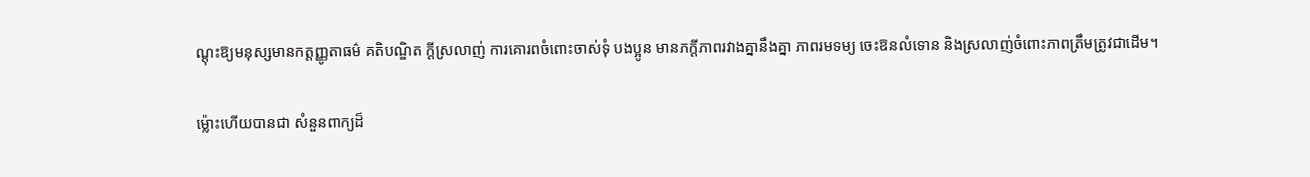ណ្ដុះឱ្យមនុស្សមានកត្តញ្ញូតាធម៌ គតិបណ្ឌិត ក្ដីស្រលាញ់ ការគោរពចំពោះចាស់ទុំ បងប្អូន មានភក្ដីភាពរវាងគ្នានឹងគ្នា ភាពរមទម្យ ចេះឱនលំទោន និងស្រលាញ់ចំពោះភាពត្រឹមត្រូវជាដើម។

ម្ល៉ោះហើយបានជា សំនួនពាក្យដ៏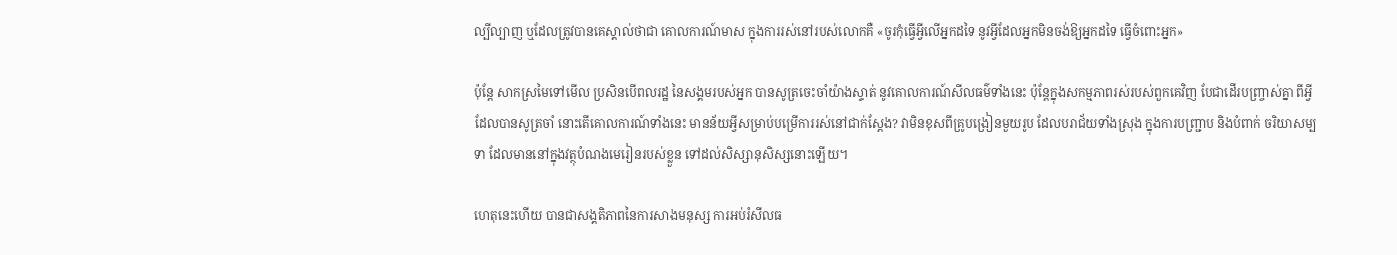ល្បីល្បាញ ឬដែលត្រូវបានគេស្គាល់ថាជា គោលការណ៍មាស ក្នុងការរស់នៅរបស់លោកគឺ «ចូរកុំធ្វើអ្វីលើអ្នកដទៃ នូវអ្វីដែលអ្នកមិនចង់ឱ្យអ្នកដទៃ ធ្វើចំពោះអ្នក»

ប៉ុន្តែ សាកស្រមៃទៅមើល ប្រសិនបើពលរដ្ឋ នៃសង្គមរបស់អ្នក បានសូត្រចេះចាំយ៉ាងស្ទាត់ នូវគោលការណ៍សីលធម៌ទាំងនេះ ប៉ុន្តែក្នុងសកម្មភាពរស់របស់ពួកគេវិញ បែជាដើរបញ្រ្ចាស់គ្នា ពីអ្វីដែលបានសូត្រចាំ នោះតើគោលការណ៍ទាំងនេះ មានន័យអ្វីសម្រាប់បម្រើការរស់នៅជាក់ស្ដែង? វាមិនខុសពីគ្រូបង្រៀនមួយរូប ដែលបរាជ័យទាំងស្រុង ក្នុងការបញ្ជ្រាប និងបំពាក់ ចរិយាសម្បទា ដែលមាននៅក្នុងវត្ថុបំណងមេរៀនរបស់ខ្លួន ទៅដល់សិស្សានុសិស្សនោះឡើយ។

ហេតុនេះហើយ បានជាសង្គតិភាពនៃការសាងមនុស្ស ការអប់រំសីលធ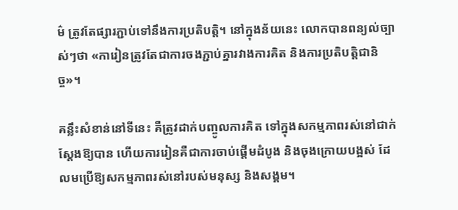ម៌ ត្រូវតែផ្សារភ្ជាប់ទៅនឹងការប្រតិបត្តិ។ នៅក្នុងន័យនេះ លោកបានពន្យល់ច្បាស់ៗថា «ការៀនត្រូវតែជាការចងភ្ជាប់គ្នារវាងការគិត និងការប្រតិបត្តិជានិច្ច»។

គន្លឹះសំខាន់នៅទីនេះ គឺត្រូវដាក់បញ្ចូលការគិត ទៅក្នុងសកម្មភាពរស់នៅជាក់ស្ដែងឱ្យបាន ហើយការរៀនគឺជាការចាប់ផ្ដើមដំបូង និងចុងក្រោយបង្អស់ ដែលមប្រើឱ្យសកម្មភាពរស់នៅរបស់មនុស្ស និងសង្គម។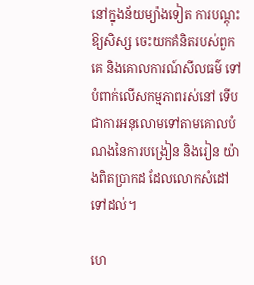នៅក្នុងន័យម្យ៉ាងទៀត ការបណ្ដុះឱ្យសិស្ស ចេះយកគំនិតរបស់ពួកគេ និងគោលការណ៍សីលធម៌ ទៅបំពាក់លើសកម្មភាពរស់នៅ ទើបជាការអនុលោមទៅតាមគោលបំណងនៃការបង្រៀន និងរៀន យ៉ាងពិតប្រាកដ ដែលលោកសំដៅទៅដល់។

ហេ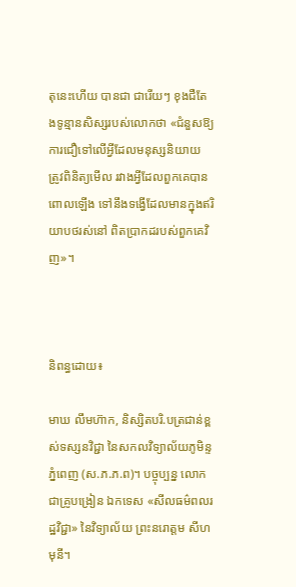តុនេះហើយ បានជា ជារើយៗ ខុងជឺតែងទូន្មានសិស្សរបស់លោកថា «ជំនួសឱ្យការជឿទៅលើអ្វីដែលមនុស្សនិយាយ ត្រូវពិនិត្យមើល រវាងអ្វីដែលពួកគេបានពោលឡើង ទៅនឹងទង្វើដែលមានក្នុងឥរិយាបថរស់នៅ ពិតប្រាកដរបស់ពួកគេវិញ»។



និពន្ធដោយ៖

មាឃ លឹមហ៊ាក, និស្សិតបរិ.បត្រជាន់ខ្ពស់ទស្សនវិជ្ជា នៃសកលវិទ្យាល័យភូមិន្ទភ្នំពេញ (ស.ភ.ភ.ព)។ បច្ចុប្បន្ន លោកជាគ្រូបង្រៀន ឯកទេស «សីលធម៌ពលរដ្ឋវិជ្ជា» នៃវិទ្យាល័យ ព្រះនរោត្តម សីហមុនី។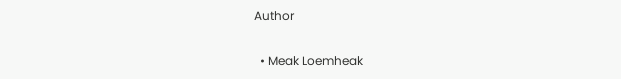Author

  • Meak Loemheak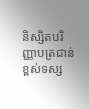និស្សិតបរិញ្ញាបត្រជាន់ខ្ពស់ទស្ស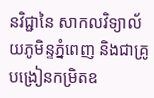នវិជ្ជានៃ សាកលវិទ្យាល័យភូមិន្ទភ្នំពេញ និងជាគ្រូបង្រៀនកម្រិតឧ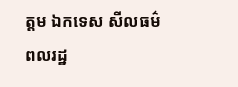ត្តម ឯកទេស សីលធម៌ពលរដ្ឋ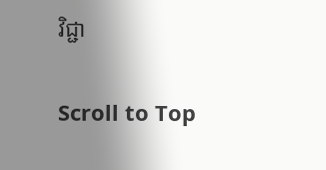វិជ្ជា

Scroll to Top